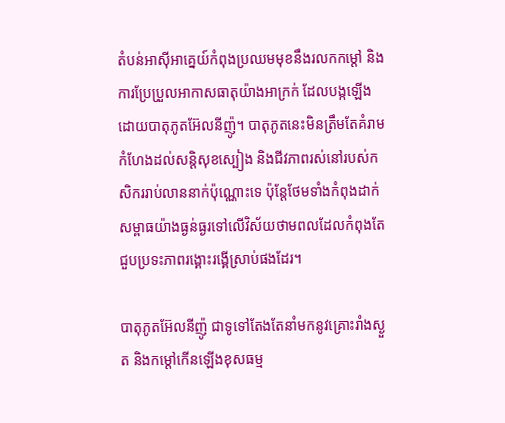តំបន់អាស៊ីអាគ្នេយ៍កំពុងប្រឈមមុខនឹងរលកកម្តៅ និងការប្រែប្រួលអាកាសធាតុយ៉ាងអាក្រក់ ដែលបង្កឡើងដោយបាតុភូតអ៊ែលនីញ៉ូ។ បាតុភូតនេះមិនត្រឹមតែគំរាមកំហែងដល់សន្តិសុខស្បៀង និងជីវភាពរស់នៅរបស់កសិកររាប់លាននាក់ប៉ុណ្ណោះទេ ប៉ុន្តែថែមទាំងកំពុងដាក់សម្ពាធយ៉ាងធ្ងន់ធ្ងរទៅលើវិស័យថាមពលដែលកំពុងតែជួបប្រទះភាពរង្គោះរង្គើស្រាប់ផងដែរ។

បាតុភូតអ៊ែលនីញ៉ូ ជាទូទៅតែងតែនាំមកនូវគ្រោះរាំងស្ងួត និងកម្តៅកើនឡើងខុសធម្ម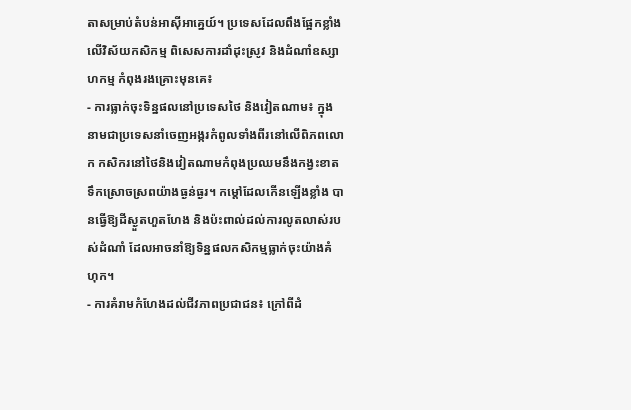តាសម្រាប់តំបន់អាស៊ីអាគ្នេយ៍។ ប្រទេសដែលពឹងផ្អែកខ្លាំងលើវិស័យកសិកម្ម ពិសេសការដាំដុះស្រូវ និងដំណាំឧស្សាហកម្ម កំពុងរងគ្រោះមុនគេ៖
- ការធ្លាក់ចុះទិន្នផលនៅប្រទេសថៃ និងវៀតណាម៖ ក្នុងនាមជាប្រទេសនាំចេញអង្ករកំពូលទាំងពីរនៅលើពិភពលោក កសិករនៅថៃនិងវៀតណាមកំពុងប្រឈមនឹងកង្វះខាតទឹកស្រោចស្រពយ៉ាងធ្ងន់ធ្ងរ។ កម្តៅដែលកើនឡើងខ្លាំង បានធ្វើឱ្យដីស្ងួតហួតហែង និងប៉ះពាល់ដល់ការលូតលាស់របស់ដំណាំ ដែលអាចនាំឱ្យទិន្នផលកសិកម្មធ្លាក់ចុះយ៉ាងគំហុក។
- ការគំរាមកំហែងដល់ជីវភាពប្រជាជន៖ ក្រៅពីដំ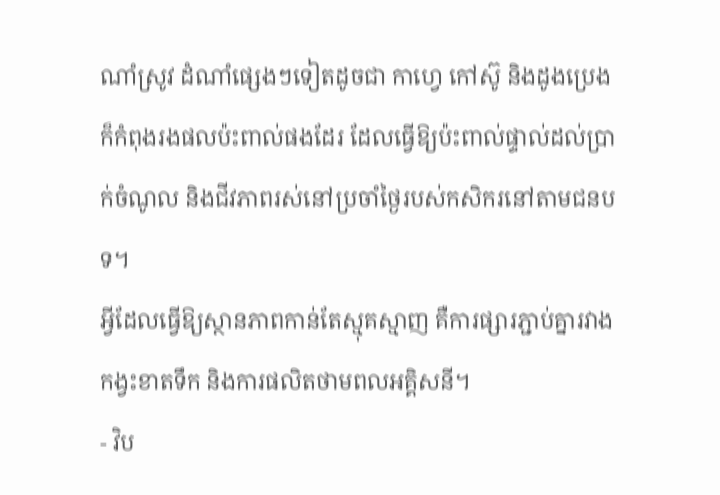ណាំស្រូវ ដំណាំផ្សេងៗទៀតដូចជា កាហ្វេ កៅស៊ូ និងដូងប្រេង ក៏កំពុងរងផលប៉ះពាល់ផងដែរ ដែលធ្វើឱ្យប៉ះពាល់ផ្ទាល់ដល់ប្រាក់ចំណូល និងជីវភាពរស់នៅប្រចាំថ្ងៃរបស់កសិករនៅតាមជនបទ។
អ្វីដែលធ្វើឱ្យស្ថានភាពកាន់តែស្មុគស្មាញ គឺការផ្សារភ្ជាប់គ្នារវាងកង្វះខាតទឹក និងការផលិតថាមពលអគ្គិសនី។
- វិប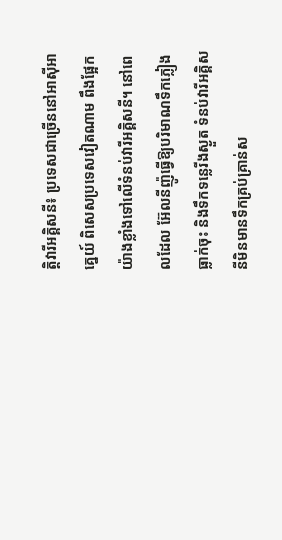ត្តិវារីអគ្គិសនី៖ ប្រទេសជាច្រើននៅអាស៊ីអាគ្នេយ៍ ពិសេសប្រទេសវៀតណាម ពឹងផ្អែកយ៉ាងខ្លាំងទៅលើទំនប់វារីអគ្គិសនី។ នៅពេលដែល អ៊ែលនីញ៉ូធ្វើឱ្យបរិមាណទឹកភ្លៀងធ្លាក់ចុះ និងទឹកទន្លេរីងស្ងួត ទំនប់វារីអគ្គិសនីមិនមានទឹកគ្រប់គ្រាន់ស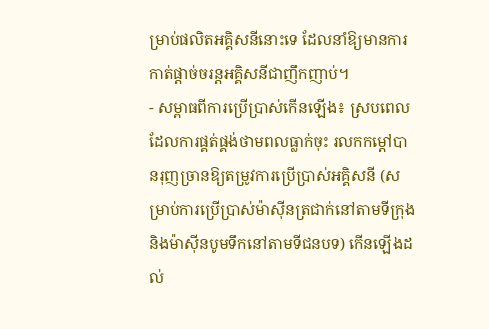ម្រាប់ផលិតអគ្គិសនីនោះទេ ដែលនាំឱ្យមានការកាត់ផ្តាច់ចរន្តអគ្គិសនីជាញឹកញាប់។
- សម្ពាធពីការប្រើប្រាស់កើនឡើង៖ ស្របពេលដែលការផ្គត់ផ្គង់ថាមពលធ្លាក់ចុះ រលកកម្តៅបានរុញច្រានឱ្យតម្រូវការប្រើប្រាស់អគ្គិសនី (សម្រាប់ការប្រើប្រាស់ម៉ាស៊ីនត្រជាក់នៅតាមទីក្រុង និងម៉ាស៊ីនបូមទឹកនៅតាមទីជនបទ) កើនឡើងដល់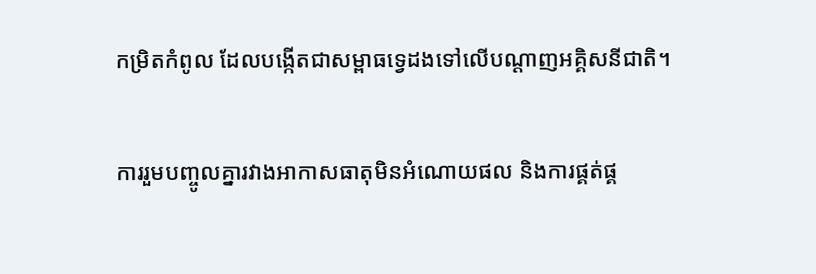កម្រិតកំពូល ដែលបង្កើតជាសម្ពាធទ្វេដងទៅលើបណ្តាញអគ្គិសនីជាតិ។

ការរួមបញ្ចូលគ្នារវាងអាកាសធាតុមិនអំណោយផល និងការផ្គត់ផ្គ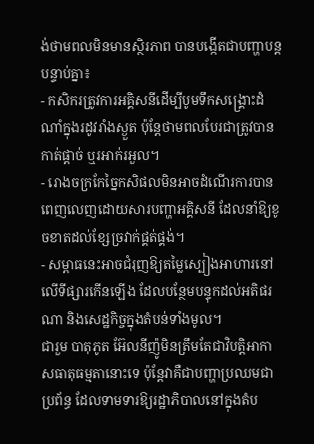ង់ថាមពលមិនមានស្ថិរភាព បានបង្កើតជាបញ្ហាបន្តបន្ទាប់គ្នា៖
- កសិករត្រូវការអគ្គិសនីដើម្បីបូមទឹកសង្គ្រោះដំណាំក្នុងរដូវរាំងស្ងួត ប៉ុន្តែថាមពលបែរជាត្រូវបានកាត់ផ្តាច់ ឬរអាក់រអួល។
- រោងចក្រកែច្នៃកសិផលមិនអាចដំណើរការបានពេញលេញដោយសារបញ្ហាអគ្គិសនី ដែលនាំឱ្យខូចខាតដល់ខ្សែច្រវាក់ផ្គត់ផ្គង់។
- សម្ពាធនេះអាចជំរុញឱ្យតម្លៃស្បៀងអាហារនៅលើទីផ្សារកើនឡើង ដែលបន្ថែមបន្ទុកដល់អតិផរណា និងសេដ្ឋកិច្ចក្នុងតំបន់ទាំងមូល។
ជារួម បាតុភូត អ៊ែលនីញ៉ូមិនត្រឹមតែជាវិបត្តិអាកាសធាតុធម្មតានោះទេ ប៉ុន្តែវាគឺជាបញ្ហាប្រឈមជាប្រព័ន្ធ ដែលទាមទារឱ្យរដ្ឋាភិបាលនៅក្នុងតំប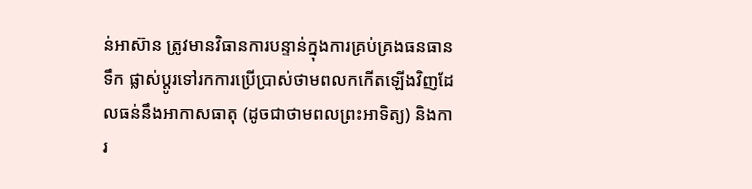ន់អាស៊ាន ត្រូវមានវិធានការបន្ទាន់ក្នុងការគ្រប់គ្រងធនធានទឹក ផ្លាស់ប្តូរទៅរកការប្រើប្រាស់ថាមពលកកើតឡើងវិញដែលធន់នឹងអាកាសធាតុ (ដូចជាថាមពលព្រះអាទិត្យ) និងការ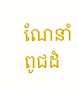ណែនាំពូជដំ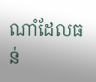ណាំដែលធន់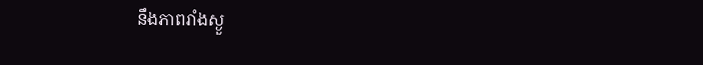នឹងភាពរាំងស្ងួ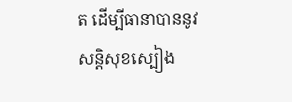ត ដើម្បីធានាបាននូវសន្តិសុខស្បៀង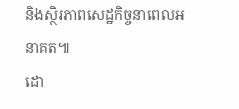និងស្ថិរភាពសេដ្ឋកិច្ចនាពេលអនាគត៕
ដោ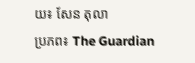យ៖ សែន តុលា
ប្រភព៖ The Guardian